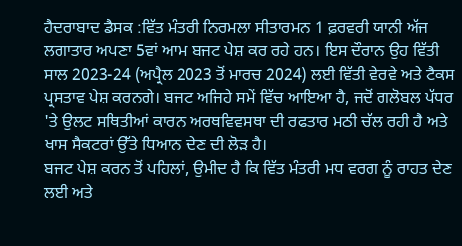ਹੈਦਰਾਬਾਦ ਡੈਸਕ :ਵਿੱਤ ਮੰਤਰੀ ਨਿਰਮਲਾ ਸੀਤਾਰਮਨ 1 ਫ਼ਰਵਰੀ ਯਾਨੀ ਅੱਜ ਲਗਾਤਾਰ ਅਪਣਾ 5ਵਾਂ ਆਮ ਬਜਟ ਪੇਸ਼ ਕਰ ਰਹੇ ਹਨ। ਇਸ ਦੌਰਾਨ ਉਹ ਵਿੱਤੀ ਸਾਲ 2023-24 (ਅਪ੍ਰੈਲ 2023 ਤੋਂ ਮਾਰਚ 2024) ਲਈ ਵਿੱਤੀ ਵੇਰਵੇ ਅਤੇ ਟੈਕਸ ਪ੍ਰਸਤਾਵ ਪੇਸ਼ ਕਰਨਗੇ। ਬਜਟ ਅਜਿਹੇ ਸਮੇਂ ਵਿੱਚ ਆਇਆ ਹੈ, ਜਦੋਂ ਗਲੋਬਲ ਪੱਧਰ 'ਤੇ ਉਲਟ ਸਥਿਤੀਆਂ ਕਾਰਨ ਅਰਥਵਿਵਸਥਾ ਦੀ ਰਫਤਾਰ ਮਠੀ ਚੱਲ ਰਹੀ ਹੈ ਅਤੇ ਖਾਸ ਸੈਕਟਰਾਂ ਉੱਤੇ ਧਿਆਨ ਦੇਣ ਦੀ ਲੋੜ ਹੈ।
ਬਜਟ ਪੇਸ਼ ਕਰਨ ਤੋਂ ਪਹਿਲਾਂ, ਉਮੀਦ ਹੈ ਕਿ ਵਿੱਤ ਮੰਤਰੀ ਮਧ ਵਰਗ ਨੂੰ ਰਾਹਤ ਦੇਣ ਲਈ ਅਤੇ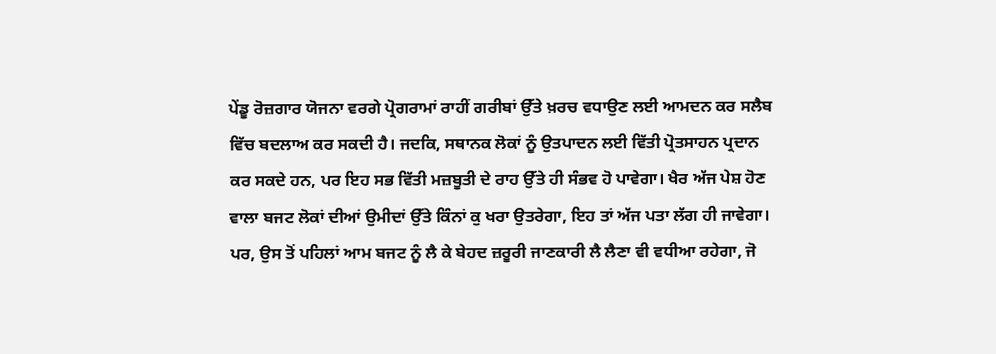ਪੇਂਡੂ ਰੋਜ਼ਗਾਰ ਯੋਜਨਾ ਵਰਗੇ ਪ੍ਰੋਗਰਾਮਾਂ ਰਾਹੀਂ ਗਰੀਬਾਂ ਉੱਤੇ ਖ਼ਰਚ ਵਧਾਉਣ ਲਈ ਆਮਦਨ ਕਰ ਸਲੈਬ ਵਿੱਚ ਬਦਲਾਅ ਕਰ ਸਕਦੀ ਹੈ। ਜਦਕਿ, ਸਥਾਨਕ ਲੋਕਾਂ ਨੂੰ ਉਤਪਾਦਨ ਲਈ ਵਿੱਤੀ ਪ੍ਰੋਤਸਾਹਨ ਪ੍ਰਦਾਨ ਕਰ ਸਕਦੇ ਹਨ, ਪਰ ਇਹ ਸਭ ਵਿੱਤੀ ਮਜ਼ਬੂਤੀ ਦੇ ਰਾਹ ਉੱਤੇ ਹੀ ਸੰਭਵ ਹੋ ਪਾਵੇਗਾ। ਖੈਰ ਅੱਜ ਪੇਸ਼ ਹੋਣ ਵਾਲਾ ਬਜਟ ਲੋਕਾਂ ਦੀਆਂ ਉਮੀਦਾਂ ਉੱਤੇ ਕਿੰਨਾਂ ਕੁ ਖਰਾ ਉਤਰੇਗਾ, ਇਹ ਤਾਂ ਅੱਜ ਪਤਾ ਲੱਗ ਹੀ ਜਾਵੇਗਾ। ਪਰ, ਉਸ ਤੋਂ ਪਹਿਲਾਂ ਆਮ ਬਜਟ ਨੂੰ ਲੈ ਕੇ ਬੇਹਦ ਜ਼ਰੂਰੀ ਜਾਣਕਾਰੀ ਲੈ ਲੈਣਾ ਵੀ ਵਧੀਆ ਰਹੇਗਾ, ਜੋ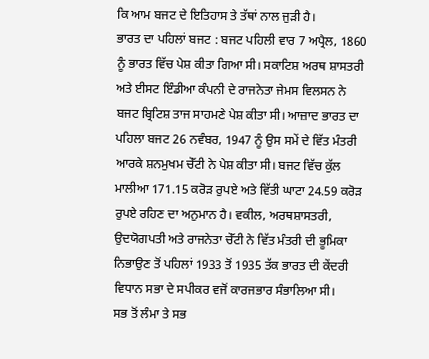ਕਿ ਆਮ ਬਜਟ ਦੇ ਇਤਿਹਾਸ ਤੇ ਤੱਥਾਂ ਨਾਲ ਜੁੜੀ ਹੈ।
ਭਾਰਤ ਦਾ ਪਹਿਲਾਂ ਬਜਟ : ਬਜਟ ਪਹਿਲੀ ਵਾਰ 7 ਅਪ੍ਰੈਲ, 1860 ਨੂੰ ਭਾਰਤ ਵਿੱਚ ਪੇਸ਼ ਕੀਤਾ ਗਿਆ ਸੀ। ਸਕਾਟਿਸ਼ ਅਰਥ ਸ਼ਾਸਤਰੀ ਅਤੇ ਈਸਟ ਇੰਡੀਆ ਕੰਪਨੀ ਦੇ ਰਾਜਨੇਤਾ ਜੇਮਸ ਵਿਲਸਨ ਨੇ ਬਜਟ ਬ੍ਰਿਟਿਸ਼ ਤਾਜ ਸਾਹਮਣੇ ਪੇਸ਼ ਕੀਤਾ ਸੀ। ਆਜ਼ਾਦ ਭਾਰਤ ਦਾ ਪਹਿਲਾ ਬਜਟ 26 ਨਵੰਬਰ, 1947 ਨੂੰ ਉਸ ਸਮੇਂ ਦੇ ਵਿੱਤ ਮੰਤਰੀ ਆਰਕੇ ਸ਼ਨਮੁਖਮ ਚੇੱਟੀ ਨੇ ਪੇਸ਼ ਕੀਤਾ ਸੀ। ਬਜਟ ਵਿੱਚ ਕੁੱਲ ਮਾਲੀਆ 171.15 ਕਰੋੜ ਰੁਪਏ ਅਤੇ ਵਿੱਤੀ ਘਾਟਾ 24.59 ਕਰੋੜ ਰੁਪਏ ਰਹਿਣ ਦਾ ਅਨੁਮਾਨ ਹੈ। ਵਕੀਲ, ਅਰਥਸ਼ਾਸਤਰੀ, ਉਦਯੋਗਪਤੀ ਅਤੇ ਰਾਜਨੇਤਾ ਚੇੱਟੀ ਨੇ ਵਿੱਤ ਮੰਤਰੀ ਦੀ ਭੂਮਿਕਾ ਨਿਭਾਉਣ ਤੋਂ ਪਹਿਲਾਂ 1933 ਤੋਂ 1935 ਤੱਕ ਭਾਰਤ ਦੀ ਕੇਂਦਰੀ ਵਿਧਾਨ ਸਭਾ ਦੇ ਸਪੀਕਰ ਵਜੋਂ ਕਾਰਜਭਾਰ ਸੰਭਾਲਿਆ ਸੀ।
ਸਭ ਤੋਂ ਲੰਮਾ ਤੇ ਸਭ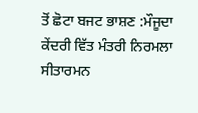ਤੋਂ ਛੋਟਾ ਬਜਟ ਭਾਸ਼ਣ :ਮੌਜੂਦਾ ਕੇਂਦਰੀ ਵਿੱਤ ਮੰਤਰੀ ਨਿਰਮਲਾ ਸੀਤਾਰਮਨ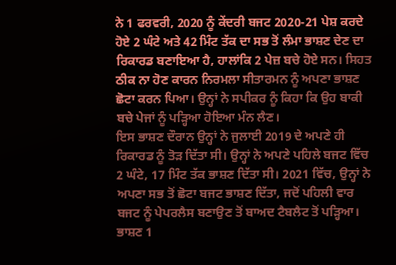ਨੇ 1 ਫਰਵਰੀ, 2020 ਨੂੰ ਕੇਂਦਰੀ ਬਜਟ 2020-21 ਪੇਸ਼ ਕਰਦੇ ਹੋਏ 2 ਘੰਟੇ ਅਤੇ 42 ਮਿੰਟ ਤੱਕ ਦਾ ਸਭ ਤੋਂ ਲੰਮਾ ਭਾਸ਼ਣ ਦੇਣ ਦਾ ਰਿਕਾਰਡ ਬਣਾਇਆ ਹੈ, ਹਾਲਾਂਕਿ 2 ਪੇਜ਼ ਬਚੇ ਹੋਏ ਸਨ। ਸਿਹਤ ਠੀਕ ਨਾ ਹੋਣ ਕਾਰਨ ਨਿਰਮਲਾ ਸੀਤਾਰਮਨ ਨੂੰ ਅਪਣਾ ਭਾਸ਼ਣ ਛੋਟਾ ਕਰਨ ਪਿਆ। ਉਨ੍ਹਾਂ ਨੇ ਸਪੀਕਰ ਨੂੰ ਕਿਹਾ ਕਿ ਉਹ ਬਾਕੀ ਬਚੇ ਪੇਜਾਂ ਨੂੰ ਪੜ੍ਹਿਆ ਹੋਇਆ ਮੰਨ ਲੈਣ।
ਇਸ ਭਾਸ਼ਣ ਦੌਰਾਨ ਉਨ੍ਹਾਂ ਨੇ ਜੁਲਾਈ 2019 ਦੇ ਅਪਣੇ ਹੀ ਰਿਕਾਰਡ ਨੂੰ ਤੋੜ ਦਿੱਤਾ ਸੀ। ਉਨ੍ਹਾਂ ਨੇ ਅਪਣੇ ਪਹਿਲੇ ਬਜਟ ਵਿੱਚ 2 ਘੰਟੇ, 17 ਮਿੰਟ ਤੱਕ ਭਾਸ਼ਣ ਦਿੱਤਾ ਸੀ। 2021 ਵਿੱਚ, ਉਨ੍ਹਾਂ ਨੇ ਅਪਣਾ ਸਭ ਤੋਂ ਛੋਟਾ ਬਜਟ ਭਾਸ਼ਣ ਦਿੱਤਾ, ਜਦੋਂ ਪਹਿਲੀ ਵਾਰ ਬਜਟ ਨੂੰ ਪੇਪਰਲੈਸ ਬਣਾਉਣ ਤੋਂ ਬਾਅਦ ਟੈਬਲੈਟ ਤੋਂ ਪੜ੍ਹਿਆ। ਭਾਸ਼ਣ 1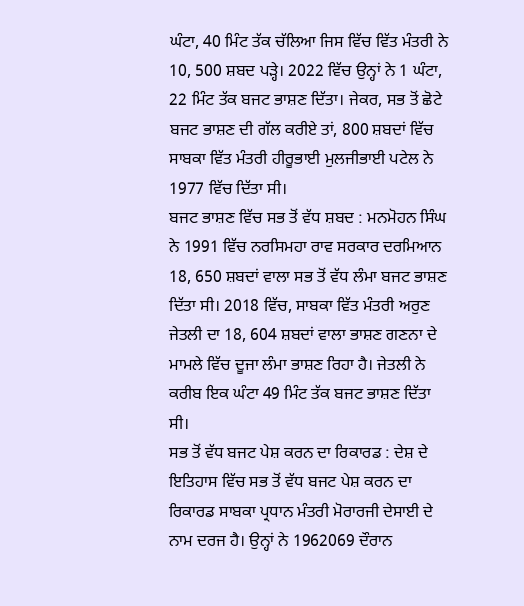ਘੰਟਾ, 40 ਮਿੰਟ ਤੱਕ ਚੱਲਿਆ ਜਿਸ ਵਿੱਚ ਵਿੱਤ ਮੰਤਰੀ ਨੇ 10, 500 ਸ਼ਬਦ ਪੜ੍ਹੇ। 2022 ਵਿੱਚ ਉਨ੍ਹਾਂ ਨੇ 1 ਘੰਟਾ, 22 ਮਿੰਟ ਤੱਕ ਬਜਟ ਭਾਸ਼ਣ ਦਿੱਤਾ। ਜੇਕਰ, ਸਭ ਤੋਂ ਛੋਟੇ ਬਜਟ ਭਾਸ਼ਣ ਦੀ ਗੱਲ ਕਰੀਏ ਤਾਂ, 800 ਸ਼ਬਦਾਂ ਵਿੱਚ ਸਾਬਕਾ ਵਿੱਤ ਮੰਤਰੀ ਹੀਰੂਭਾਈ ਮੁਲਜੀਭਾਈ ਪਟੇਲ ਨੇ 1977 ਵਿੱਚ ਦਿੱਤਾ ਸੀ।
ਬਜਟ ਭਾਸ਼ਣ ਵਿੱਚ ਸਭ ਤੋਂ ਵੱਧ ਸ਼ਬਦ : ਮਨਮੋਹਨ ਸਿੰਘ ਨੇ 1991 ਵਿੱਚ ਨਰਸਿਮਹਾ ਰਾਵ ਸਰਕਾਰ ਦਰਮਿਆਨ 18, 650 ਸ਼ਬਦਾਂ ਵਾਲਾ ਸਭ ਤੋਂ ਵੱਧ ਲੰਮਾ ਬਜਟ ਭਾਸ਼ਣ ਦਿੱਤਾ ਸੀ। 2018 ਵਿੱਚ, ਸਾਬਕਾ ਵਿੱਤ ਮੰਤਰੀ ਅਰੁਣ ਜੇਤਲੀ ਦਾ 18, 604 ਸ਼ਬਦਾਂ ਵਾਲਾ ਭਾਸ਼ਣ ਗਣਨਾ ਦੇ ਮਾਮਲੇ ਵਿੱਚ ਦੂਜਾ ਲੰਮਾ ਭਾਸ਼ਣ ਰਿਹਾ ਹੈ। ਜੇਤਲੀ ਨੇ ਕਰੀਬ ਇਕ ਘੰਟਾ 49 ਮਿੰਟ ਤੱਕ ਬਜਟ ਭਾਸ਼ਣ ਦਿੱਤਾ ਸੀ।
ਸਭ ਤੋਂ ਵੱਧ ਬਜਟ ਪੇਸ਼ ਕਰਨ ਦਾ ਰਿਕਾਰਡ : ਦੇਸ਼ ਦੇ ਇਤਿਹਾਸ ਵਿੱਚ ਸਭ ਤੋਂ ਵੱਧ ਬਜਟ ਪੇਸ਼ ਕਰਨ ਦਾ ਰਿਕਾਰਡ ਸਾਬਕਾ ਪ੍ਰਧਾਨ ਮੰਤਰੀ ਮੋਰਾਰਜੀ ਦੇਸਾਈ ਦੇ ਨਾਮ ਦਰਜ ਹੈ। ਉਨ੍ਹਾਂ ਨੇ 1962069 ਦੌਰਾਨ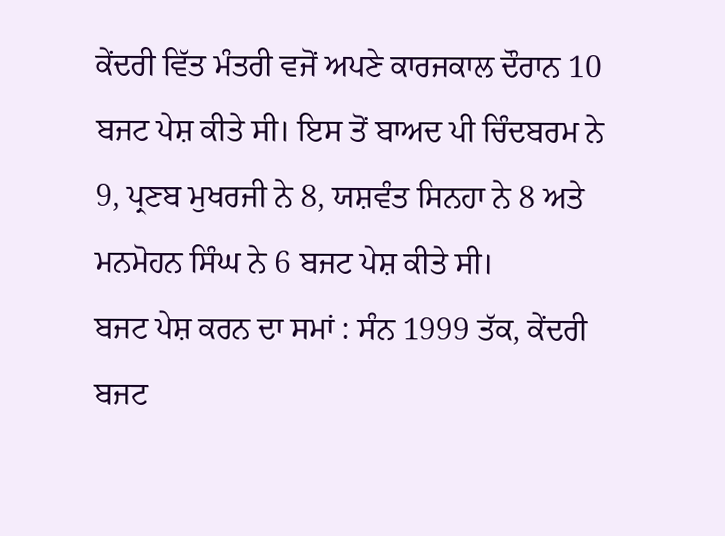ਕੇਂਦਰੀ ਵਿੱਤ ਮੰਤਰੀ ਵਜੋਂ ਅਪਣੇ ਕਾਰਜਕਾਲ ਦੌਰਾਨ 10 ਬਜਟ ਪੇਸ਼ ਕੀਤੇ ਸੀ। ਇਸ ਤੋਂ ਬਾਅਦ ਪੀ ਚਿੰਦਬਰਮ ਨੇ 9, ਪ੍ਰਣਬ ਮੁਖਰਜੀ ਨੇ 8, ਯਸ਼ਵੰਤ ਸਿਨਹਾ ਨੇ 8 ਅਤੇ ਮਨਮੋਹਨ ਸਿੰਘ ਨੇ 6 ਬਜਟ ਪੇਸ਼ ਕੀਤੇ ਸੀ।
ਬਜਟ ਪੇਸ਼ ਕਰਨ ਦਾ ਸਮਾਂ : ਸੰਨ 1999 ਤੱਕ, ਕੇਂਦਰੀ ਬਜਟ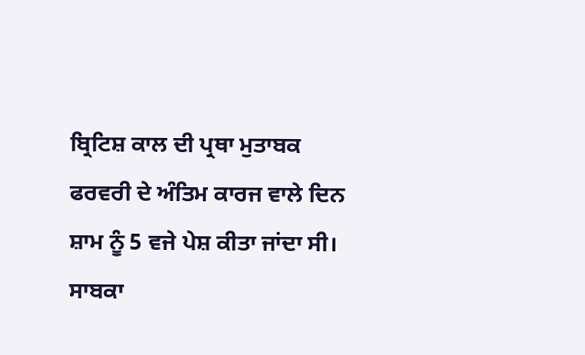ਬ੍ਰਿਟਿਸ਼ ਕਾਲ ਦੀ ਪ੍ਰਥਾ ਮੁਤਾਬਕ ਫਰਵਰੀ ਦੇ ਅੰਤਿਮ ਕਾਰਜ ਵਾਲੇ ਦਿਨ ਸ਼ਾਮ ਨੂੰ 5 ਵਜੇ ਪੇਸ਼ ਕੀਤਾ ਜਾਂਦਾ ਸੀ। ਸਾਬਕਾ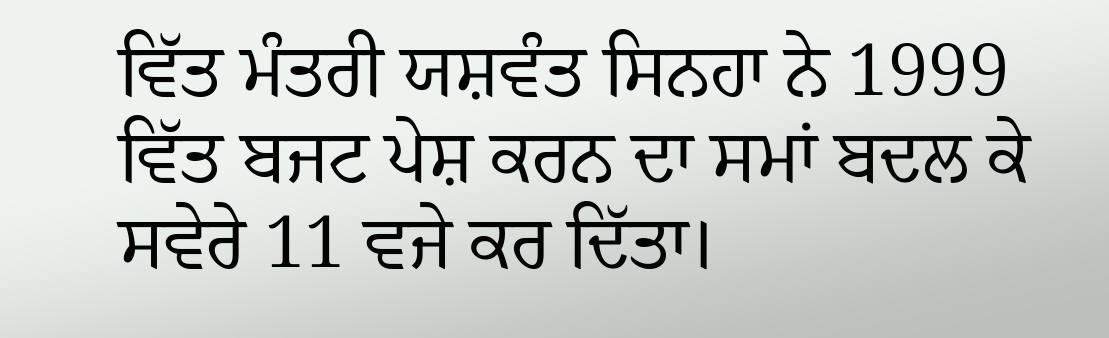ਵਿੱਤ ਮੰਤਰੀ ਯਸ਼ਵੰਤ ਸਿਨਹਾ ਨੇ 1999 ਵਿੱਤ ਬਜਟ ਪੇਸ਼ ਕਰਨ ਦਾ ਸਮਾਂ ਬਦਲ ਕੇ ਸਵੇਰੇ 11 ਵਜੇ ਕਰ ਦਿੱਤਾ।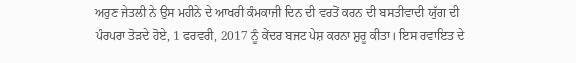ਅਰੁਣ ਜੇਤਲੀ ਨੇ ਉਸ ਮਹੀਨੇ ਦੇ ਆਖਰੀ ਕੰਮਕਾਜੀ ਦਿਨ ਦੀ ਵਰਤੋਂ ਕਰਨ ਦੀ ਬਸਤੀਵਾਦੀ ਯੁੱਗ ਦੀ ਪੰਰਪਰਾ ਤੋੜਦੇ ਹੋਏ, 1 ਫਰਵਰੀ, 2017 ਨੂੰ ਕੇਂਦਰ ਬਜਟ ਪੇਸ਼ ਕਰਨਾ ਸ਼ੁਰੂ ਕੀਤਾ। ਇਸ ਰਵਾਇਤ ਦੇ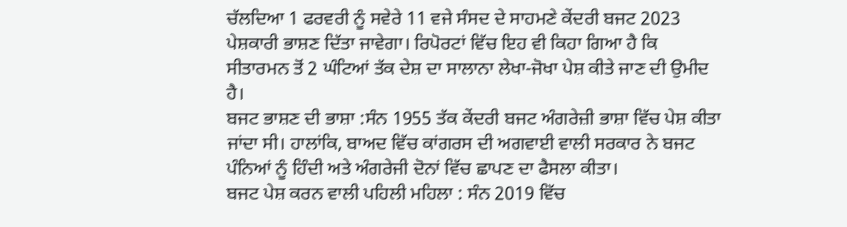ਚੱਲਦਿਆ 1 ਫਰਵਰੀ ਨੂੰ ਸਵੇਰੇ 11 ਵਜੇ ਸੰਸਦ ਦੇ ਸਾਹਮਣੇ ਕੇਂਦਰੀ ਬਜਟ 2023 ਪੇਸ਼ਕਾਰੀ ਭਾਸ਼ਣ ਦਿੱਤਾ ਜਾਵੇਗਾ। ਰਿਪੋਰਟਾਂ ਵਿੱਚ ਇਹ ਵੀ ਕਿਹਾ ਗਿਆ ਹੈ ਕਿ ਸੀਤਾਰਮਨ ਤੋਂ 2 ਘੰਟਿਆਂ ਤੱਕ ਦੇਸ਼ ਦਾ ਸਾਲਾਨਾ ਲੇਖਾ-ਜੋਖਾ ਪੇਸ਼ ਕੀਤੇ ਜਾਣ ਦੀ ਉਮੀਦ ਹੈ।
ਬਜਟ ਭਾਸ਼ਣ ਦੀ ਭਾਸ਼ਾ :ਸੰਨ 1955 ਤੱਕ ਕੇਂਦਰੀ ਬਜਟ ਅੰਗਰੇਜ਼ੀ ਭਾਸ਼ਾ ਵਿੱਚ ਪੇਸ਼ ਕੀਤਾ ਜਾਂਦਾ ਸੀ। ਹਾਲਾਂਕਿ, ਬਾਅਦ ਵਿੱਚ ਕਾਂਗਰਸ ਦੀ ਅਗਵਾਈ ਵਾਲੀ ਸਰਕਾਰ ਨੇ ਬਜਟ ਪੰਨਿਆਂ ਨੂੰ ਹਿੰਦੀ ਅਤੇ ਅੰਗਰੇਜੀ ਦੋਨਾਂ ਵਿੱਚ ਛਾਪਣ ਦਾ ਫੈਸਲਾ ਕੀਤਾ।
ਬਜਟ ਪੇਸ਼ ਕਰਨ ਵਾਲੀ ਪਹਿਲੀ ਮਹਿਲਾ : ਸੰਨ 2019 ਵਿੱਚ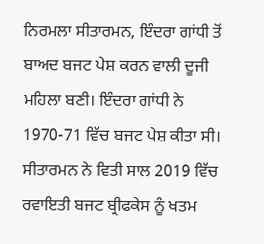ਨਿਰਮਲਾ ਸੀਤਾਰਮਨ, ਇੰਦਰਾ ਗਾਂਧੀ ਤੋਂ ਬਾਅਦ ਬਜਟ ਪੇਸ਼ ਕਰਨ ਵਾਲੀ ਦੂਜੀ ਮਹਿਲਾ ਬਣੀ। ਇੰਦਰਾ ਗਾਂਧੀ ਨੇ 1970-71 ਵਿੱਚ ਬਜਟ ਪੇਸ਼ ਕੀਤਾ ਸੀ। ਸੀਤਾਰਮਨ ਨੇ ਵਿਤੀ ਸਾਲ 2019 ਵਿੱਚ ਰਵਾਇਤੀ ਬਜਟ ਬ੍ਰੀਫਕੇਸ ਨੂੰ ਖਤਮ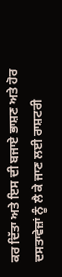ਕਰ ਦਿੱਤਾ ਅਤੇ ਇਸ ਦੀ ਬਜਾਏ ਭਾਸ਼ਣ ਅਤੇ ਹੋਰ ਦਸਤਾਵੇਜ਼ਾਂ ਨੂੰ ਲੈ ਕੇ ਜਾਣ ਲਈ ਰਾਸ਼ਟਰੀ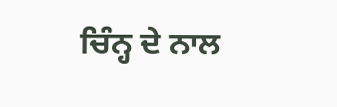ਚਿੰਨ੍ਹ ਦੇ ਨਾਲ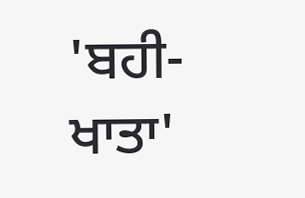'ਬਹੀ-ਖਾਤਾ'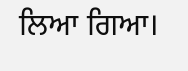ਲਿਆ ਗਿਆ।